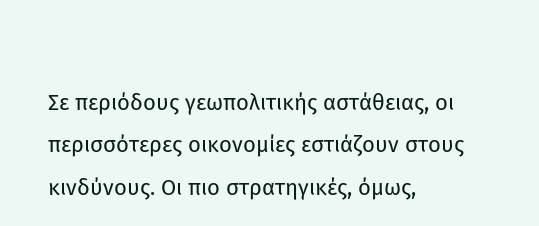Σε περιόδους γεωπολιτικής αστάθειας, οι περισσότερες οικονομίες εστιάζουν στους κινδύνους. Οι πιο στρατηγικές, όμως,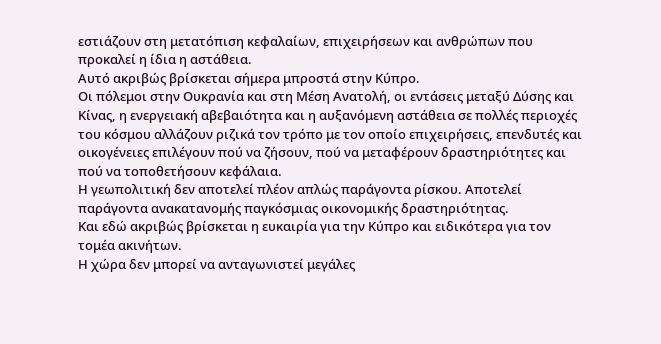εστιάζουν στη μετατόπιση κεφαλαίων, επιχειρήσεων και ανθρώπων που προκαλεί η ίδια η αστάθεια.
Αυτό ακριβώς βρίσκεται σήμερα μπροστά στην Κύπρο.
Οι πόλεμοι στην Ουκρανία και στη Μέση Ανατολή, οι εντάσεις μεταξύ Δύσης και Κίνας, η ενεργειακή αβεβαιότητα και η αυξανόμενη αστάθεια σε πολλές περιοχές του κόσμου αλλάζουν ριζικά τον τρόπο με τον οποίο επιχειρήσεις, επενδυτές και οικογένειες επιλέγουν πού να ζήσουν, πού να μεταφέρουν δραστηριότητες και πού να τοποθετήσουν κεφάλαια.
Η γεωπολιτική δεν αποτελεί πλέον απλώς παράγοντα ρίσκου. Αποτελεί παράγοντα ανακατανομής παγκόσμιας οικονομικής δραστηριότητας.
Και εδώ ακριβώς βρίσκεται η ευκαιρία για την Κύπρο και ειδικότερα για τον τομέα ακινήτων.
Η χώρα δεν μπορεί να ανταγωνιστεί μεγάλες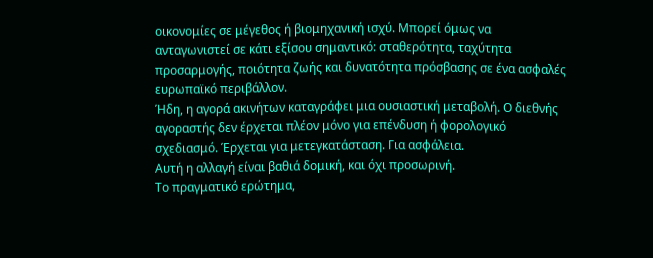οικονομίες σε μέγεθος ή βιομηχανική ισχύ. Μπορεί όμως να ανταγωνιστεί σε κάτι εξίσου σημαντικό: σταθερότητα, ταχύτητα προσαρμογής, ποιότητα ζωής και δυνατότητα πρόσβασης σε ένα ασφαλές ευρωπαϊκό περιβάλλον.
Ήδη, η αγορά ακινήτων καταγράφει μια ουσιαστική μεταβολή. Ο διεθνής αγοραστής δεν έρχεται πλέον μόνο για επένδυση ή φορολογικό σχεδιασμό. Έρχεται για μετεγκατάσταση. Για ασφάλεια.
Αυτή η αλλαγή είναι βαθιά δομική, και όχι προσωρινή.
Το πραγματικό ερώτημα,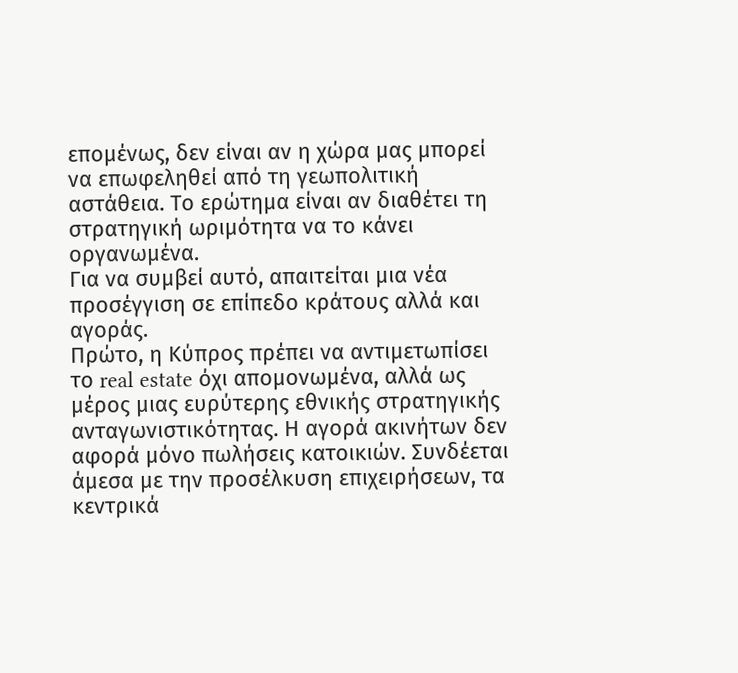επομένως, δεν είναι αν η χώρα μας μπορεί να επωφεληθεί από τη γεωπολιτική αστάθεια. Το ερώτημα είναι αν διαθέτει τη στρατηγική ωριμότητα να το κάνει οργανωμένα.
Για να συμβεί αυτό, απαιτείται μια νέα προσέγγιση σε επίπεδο κράτους αλλά και αγοράς.
Πρώτο, η Κύπρος πρέπει να αντιμετωπίσει το real estate όχι απομονωμένα, αλλά ως μέρος μιας ευρύτερης εθνικής στρατηγικής ανταγωνιστικότητας. Η αγορά ακινήτων δεν αφορά μόνο πωλήσεις κατοικιών. Συνδέεται άμεσα με την προσέλκυση επιχειρήσεων, τα κεντρικά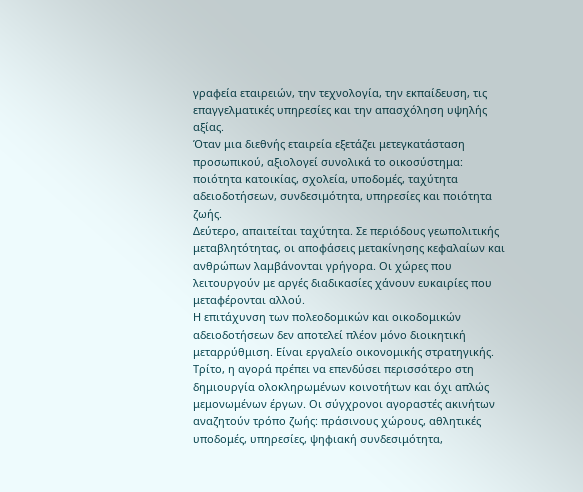γραφεία εταιρειών, την τεχνολογία, την εκπαίδευση, τις επαγγελματικές υπηρεσίες και την απασχόληση υψηλής αξίας.
Όταν μια διεθνής εταιρεία εξετάζει μετεγκατάσταση προσωπικού, αξιολογεί συνολικά το οικοσύστημα: ποιότητα κατοικίας, σχολεία, υποδομές, ταχύτητα αδειοδοτήσεων, συνδεσιμότητα, υπηρεσίες και ποιότητα ζωής.
Δεύτερο, απαιτείται ταχύτητα. Σε περιόδους γεωπολιτικής μεταβλητότητας, οι αποφάσεις μετακίνησης κεφαλαίων και ανθρώπων λαμβάνονται γρήγορα. Οι χώρες που λειτουργούν με αργές διαδικασίες χάνουν ευκαιρίες που μεταφέρονται αλλού.
Η επιτάχυνση των πολεοδομικών και οικοδομικών αδειοδοτήσεων δεν αποτελεί πλέον μόνο διοικητική μεταρρύθμιση. Είναι εργαλείο οικονομικής στρατηγικής.
Τρίτο, η αγορά πρέπει να επενδύσει περισσότερο στη δημιουργία ολοκληρωμένων κοινοτήτων και όχι απλώς μεμονωμένων έργων. Οι σύγχρονοι αγοραστές ακινήτων αναζητούν τρόπο ζωής: πράσινους χώρους, αθλητικές υποδομές, υπηρεσίες, ψηφιακή συνδεσιμότητα,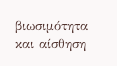βιωσιμότητα και αίσθηση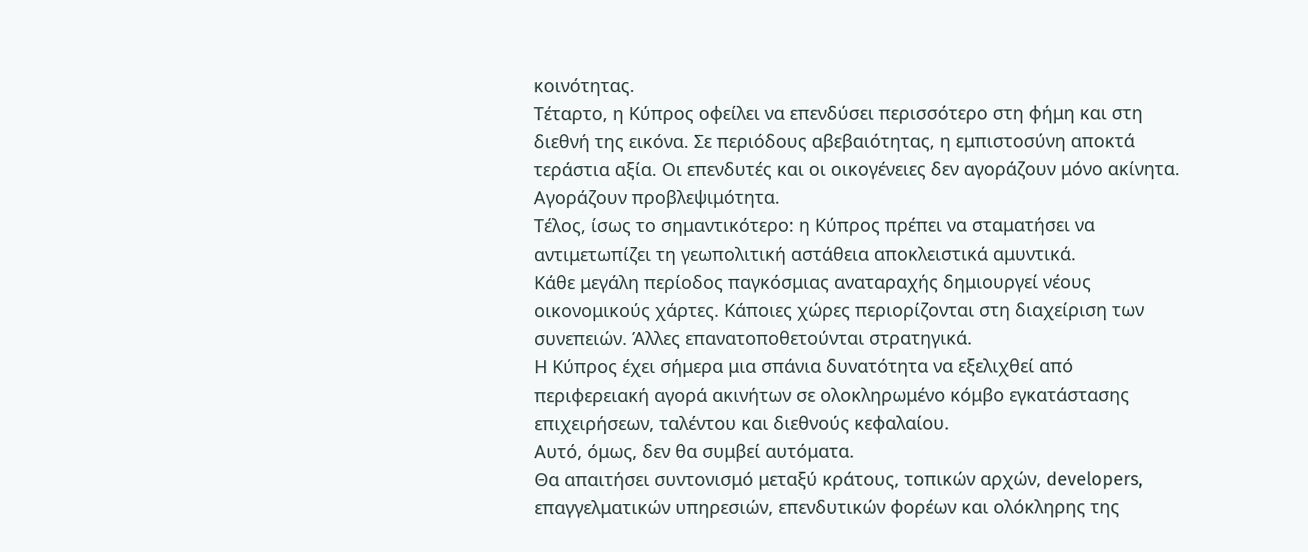κοινότητας.
Τέταρτο, η Κύπρος οφείλει να επενδύσει περισσότερο στη φήμη και στη διεθνή της εικόνα. Σε περιόδους αβεβαιότητας, η εμπιστοσύνη αποκτά τεράστια αξία. Οι επενδυτές και οι οικογένειες δεν αγοράζουν μόνο ακίνητα. Αγοράζουν προβλεψιμότητα.
Τέλος, ίσως το σημαντικότερο: η Κύπρος πρέπει να σταματήσει να αντιμετωπίζει τη γεωπολιτική αστάθεια αποκλειστικά αμυντικά.
Κάθε μεγάλη περίοδος παγκόσμιας αναταραχής δημιουργεί νέους οικονομικούς χάρτες. Κάποιες χώρες περιορίζονται στη διαχείριση των συνεπειών. Άλλες επανατοποθετούνται στρατηγικά.
Η Κύπρος έχει σήμερα μια σπάνια δυνατότητα να εξελιχθεί από περιφερειακή αγορά ακινήτων σε ολοκληρωμένο κόμβο εγκατάστασης επιχειρήσεων, ταλέντου και διεθνούς κεφαλαίου.
Αυτό, όμως, δεν θα συμβεί αυτόματα.
Θα απαιτήσει συντονισμό μεταξύ κράτους, τοπικών αρχών, developers, επαγγελματικών υπηρεσιών, επενδυτικών φορέων και ολόκληρης της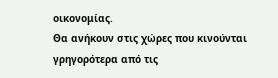οικονομίας.
Θα ανήκουν στις χώρες που κινούνται γρηγορότερα από τις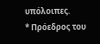υπόλοιπες.
* Πρόεδρος του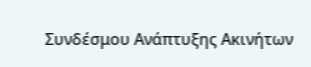Συνδέσμου Ανάπτυξης Ακινήτων